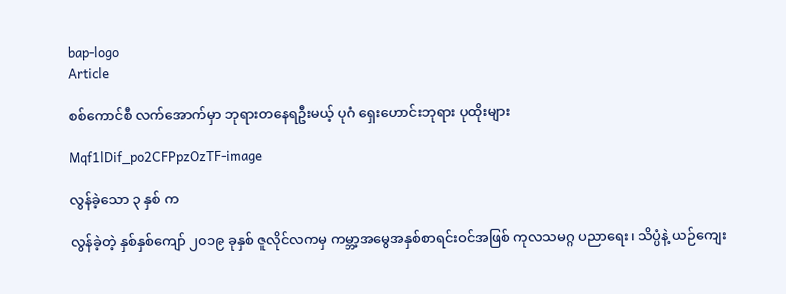bap-logo
Article

စစ်ကောင်စီ လက်အောက်မှာ ဘုရားတနေရဦးမယ့် ပုဂံ ရှေးဟောင်းဘုရား ပုထိုးများ

Mqf1lDif_po2CFPpzOzTF-image

လွန်ခဲ့သော ၃ နှစ် က

လွန်ခဲ့တဲ့ နှစ်နှစ်ကျော် ၂၀၁၉ ခုနှစ် ဇူလိုင်လကမှ ကမ္ဘာ့အမွေအနှစ်စာရင်းဝင်အဖြစ် ကုလသမဂ္ဂ ပညာရေး၊ သိပ္ပံနဲ့ ယဉ်ကျေး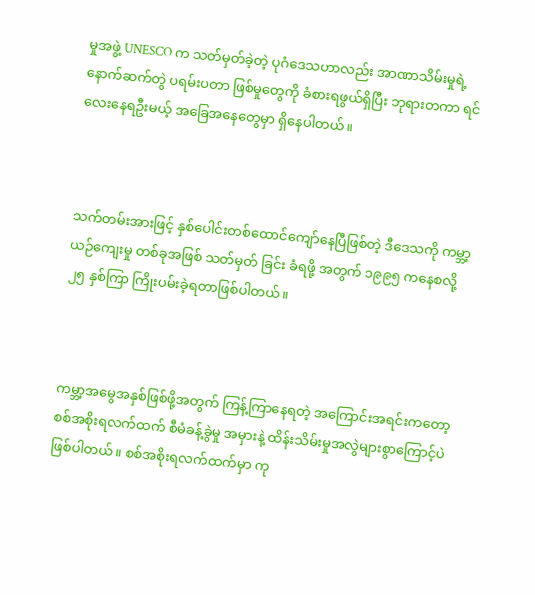မှုအဖွဲ့ UNESCO က သတ်မှတ်ခဲ့တဲ့ ပုဂံဒေသဟာလည်း အာဏာသိမ်းမှုရဲ့ နောက်ဆက်တွဲ ပရမ်းပတာ ဖြစ်မှုတွေကို ခံစားရဖွယ်ရှိပြီး ဘုရားတကာ ရင်လေးနေရဦးမယ့် အခြေအနေတွေမှာ ရှိနေပါတယ်။



သက်တမ်းအားဖြင့် နှစ်ပေါင်းတစ်ထောင်ကျော်နေပြီဖြစ်တဲ့ ဒီဒေသကို ကမ္ဘာ့ယဉ်ကျေးမှု တစ်ခုအဖြစ် သတ်မှတ် ခြင်း ခံရဖို့ အတွက် ၁၉၉၅ ကနေစလို့ ၂၅ နှစ်ကြာ ကြိုးပမ်းခဲ့ရတာဖြစ်ပါတယ်။



ကမ္ဘာ့အမွေအနှစ်ဖြစ်ဖို့အတွက် ကြန့်ကြာနေရတဲ့ အကြောင်းအရင်းကတော့ စစ်အစိုးရလက်ထက် စီမံခန့်ခွဲမှု အမှားနဲ့ ထိန်းသိမ်းမှုအလွဲများစွာကြောင့်ပဲ ဖြစ်ပါတယ်။ စစ်အစိုးရလက်ထက်မှာ ကု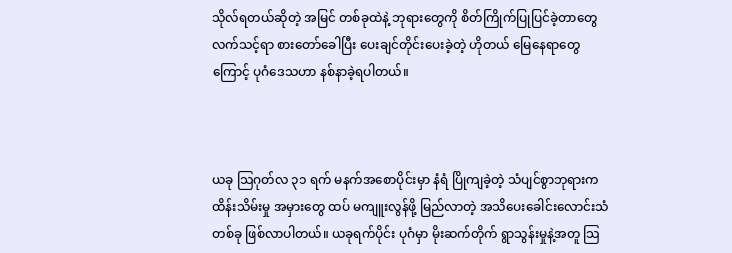သိုလ်ရတယ်ဆိုတဲ့ အမြင် တစ်ခုထဲနဲ့ ဘုရားတွေကို စိတ်ကြိုက်ပြုပြင်ခဲ့တာတွေ လက်သင့်ရာ စားတော်ခေါပြီး ပေးချင်တိုင်းပေးခဲ့တဲ့ ဟိုတယ် မြေနေရာတွေကြောင့် ပုဂံဒေသဟာ နစ်နာခဲ့ရပါတယ်။



ယခု သြဂုတ်လ ၃၁ ရက် မနက်အစောပိုင်းမှာ နံရံ ပြိုကျခဲ့တဲ့ သံပျင်စွာဘုရားက ထိန်းသိမ်းမှု အမှားတွေ ထပ် မကျူးလွန်ဖို့ မြည်လာတဲ့ အသိပေးခေါင်းလောင်းသံတစ်ခု ဖြစ်လာပါတယ်။ ယခုရက်ပိုင်း ပုဂံမှာ မိုးဆက်တိုက် ရွာသွန်းမှုနဲ့အတူ သြ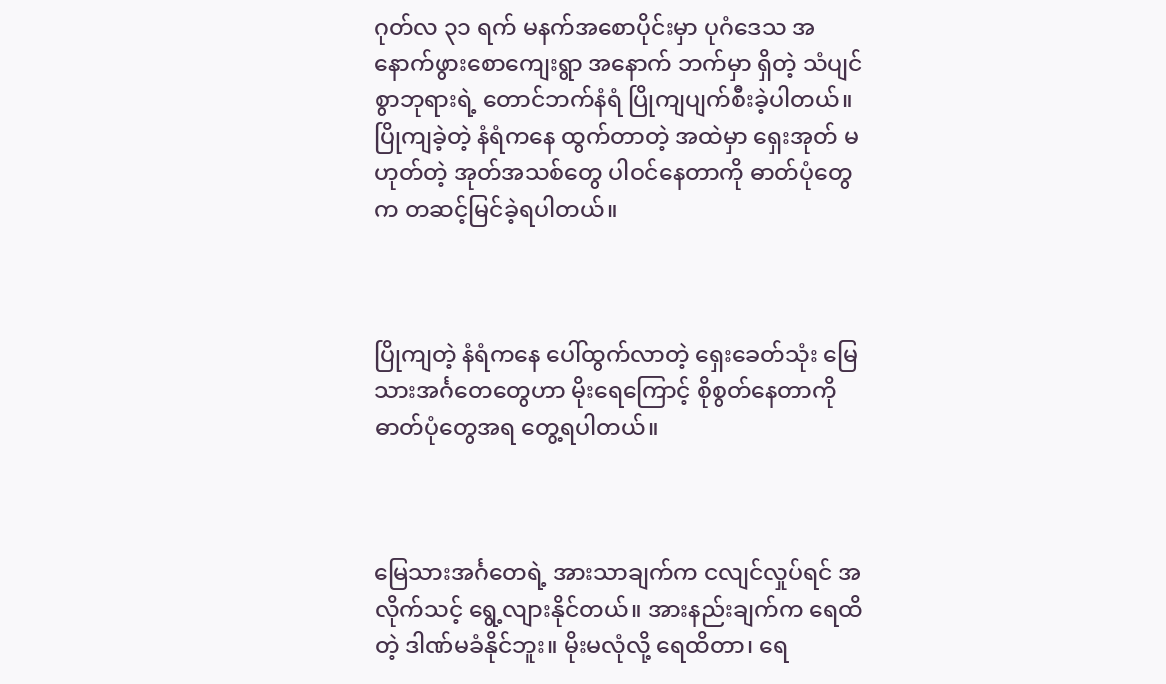ဂုတ်လ ၃၁ ရက် မနက်အစောပိုင်းမှာ ပုဂံဒေသ အနောက်ဖွားစောကျေးရွာ အနောက် ဘက်မှာ ရှိတဲ့ သံပျင်စွာဘုရားရဲ့ တောင်ဘက်နံရံ ပြိုကျပျက်စီးခဲ့ပါတယ်။ ပြိုကျခဲ့တဲ့ နံရံကနေ ထွက်တာတဲ့ အထဲမှာ ရှေးအုတ် မဟုတ်တဲ့ အုတ်အသစ်တွေ ပါဝင်နေတာကို ဓာတ်ပုံတွေက တဆင့်မြင်ခဲ့ရပါတယ်။



ပြိုကျတဲ့ နံရံကနေ ပေါ်ထွက်လာတဲ့ ရှေးခေတ်သုံး မြေသားအင်္ဂတေတွေဟာ မိုးရေကြောင့် စိုစွတ်နေတာကို ဓာတ်ပုံတွေအရ တွေ့ရပါတယ်။



မြေသားအင်္ဂတေရဲ့ အားသာချက်က ငလျင်လှုပ်ရင် အလိုက်သင့် ရွေ့လျားနိုင်တယ်။ အားနည်းချက်က ရေထိတဲ့ ဒါဏ်မခံနိုင်ဘူး။ မိုးမလုံလို့ ရေထိတာ၊ ရေ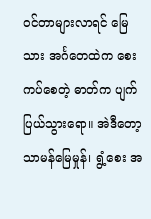ဝင်တာများလာရင် မြေသား အင်္ဂတေထဲက စေးကပ်စေတဲ့ ဓာတ်က ပျက်ပြယ်သွားရော။ အဲဒီတော့ သာမန်မြေမှုန်၊ ရွံ့စေး အ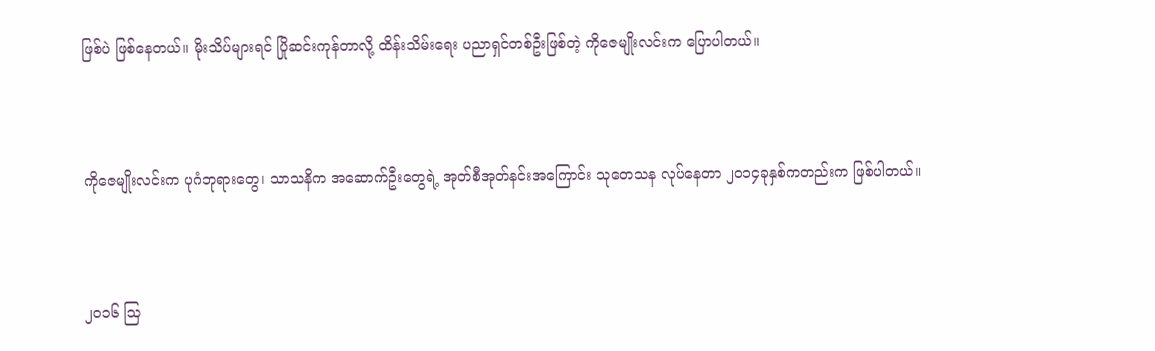ဖြစ်ပဲ ဖြစ်နေတယ်။ မိုးသိပ်များရင် ပြိုဆင်းကုန်တာလို့ ထိန်းသိမ်းရေး ပညာရှင်တစ်ဦးဖြစ်တဲ့ ကိုဇေမျိုးလင်းက ပြောပါတယ်။



ကိုဇေမျိုးလင်းက ပုဂံဘုရားတွေ၊ သာသနိက အဆောက်ဦးတွေရဲ့ အုတ်စီအုတ်နင်းအကြောင်း သုတေသန လုပ်နေတာ ၂၀၁၄ခုနှစ်ကတည်းက ဖြစ်ပါတယ်။



၂၀၁၆ သြ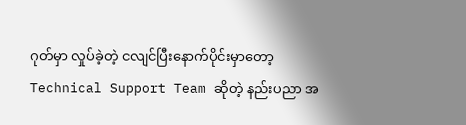ဂုတ်မှာ လှုပ်ခဲ့တဲ့ ငလျင်ပြီးနောက်ပိုင်းမှာတော့ Technical Support Team ဆိုတဲ့ နည်းပညာ အ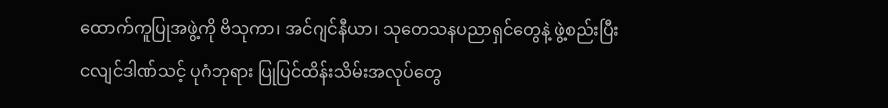ထောက်ကူပြုအဖွဲ့ကို ဗိသုကာ၊ အင်ဂျင်နီယာ၊ သုတေသနပညာရှင်တွေနဲ့ ဖွဲ့စည်းပြီး ငလျင်ဒါဏ်သင့် ပုဂံဘုရား ပြုပြင်ထိန်းသိမ်းအလုပ်တွေ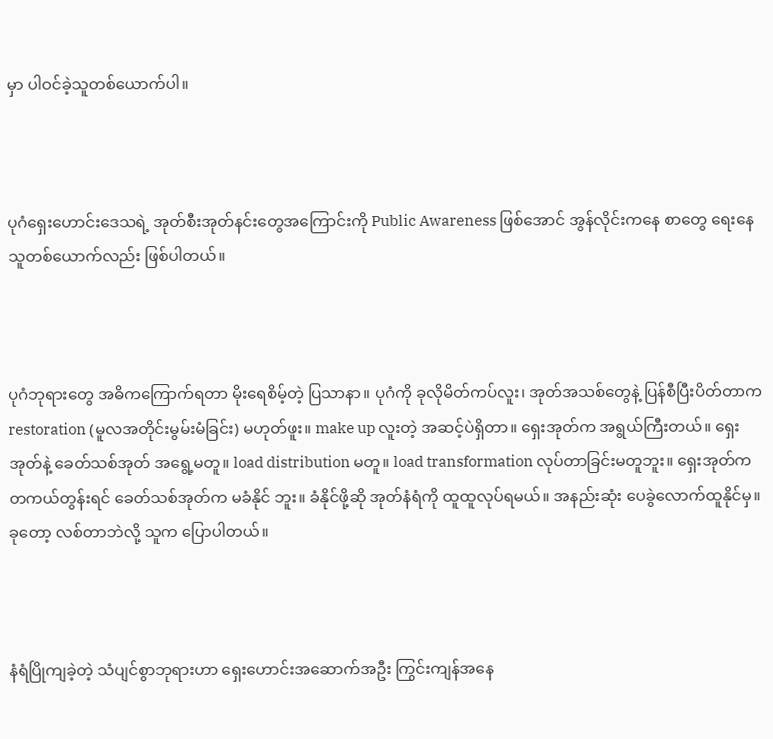မှာ ပါဝင်ခဲ့သူတစ်ယောက်ပါ။



ပုဂံရှေးဟောင်းဒေသရဲ့ အုတ်စီးအုတ်နင်းတွေအကြောင်းကို Public Awareness ဖြစ်အောင် အွန်လိုင်းကနေ စာတွေ ရေးနေသူတစ်ယောက်လည်း ဖြစ်ပါတယ်။



ပုဂံဘုရားတွေ အဓိကကြောက်ရတာ မိုးရေစိမ့်တဲ့ ပြသာနာ။ ပုဂံကို ခုလိုမိတ်ကပ်လူး၊ အုတ်အသစ်တွေနဲ့ ပြန်စီပြီးပိတ်တာက restoration (မူလအတိုင်းမွမ်းမံခြင်း) မဟုတ်ဖူး။ make up လူးတဲ့ အဆင့်ပဲရှိတာ။ ရှေးအုတ်က အရွယ်ကြီးတယ်။ ရှေးအုတ်နဲ့ ခေတ်သစ်အုတ် အရွေ့မတူ။ load distribution မတူ။ load transformation လုပ်တာခြင်းမတူဘူး။ ရှေးအုတ်က တကယ်တွန်းရင် ခေတ်သစ်အုတ်က မခံနိုင် ဘူး။ ခံနိုင်ဖို့ဆို အုတ်နံရံကို ထူထူလုပ်ရမယ်။ အနည်းဆုံး ပေခွဲလောက်ထူနိုင်မှ။ ခုတော့ လစ်တာဘဲလို့ သူက ပြောပါတယ်။



နံရံပြိုကျခဲ့တဲ့ သံပျင်စွာဘုရားဟာ ရှေးဟောင်းအဆောက်အဦး ကြွင်းကျန်အနေ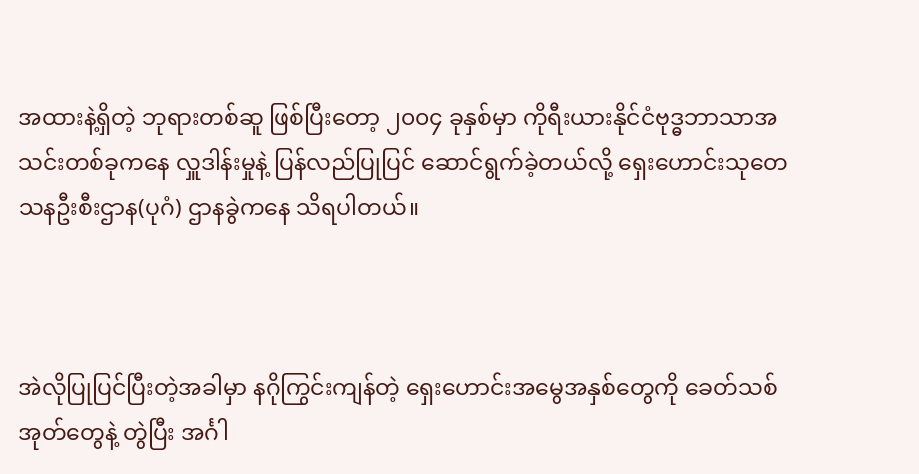အထားနဲ့ရှိတဲ့ ဘုရားတစ်ဆူ ဖြစ်ပြီးတော့ ၂၀၀၄ ခုနှစ်မှာ ကိုရီးယားနိုင်ငံဗုဒ္ဓဘာသာအသင်းတစ်ခုကနေ လှူဒါန်းမှုနဲ့ ပြန်လည်ပြုပြင် ဆောင်ရွက်ခဲ့တယ်လို့ ရှေးဟောင်းသုတေသနဦးစီးဌာန(ပုဂံ) ဌာနခွဲကနေ သိရပါတယ်။



အဲလိုပြုပြင်ပြီးတဲ့အခါမှာ နဂိုကြွင်းကျန်တဲ့ ရှေးဟောင်းအမွေအနှစ်တွေကို ခေတ်သစ်အုတ်တွေနဲ့ တွဲပြီး အင်္ဂါ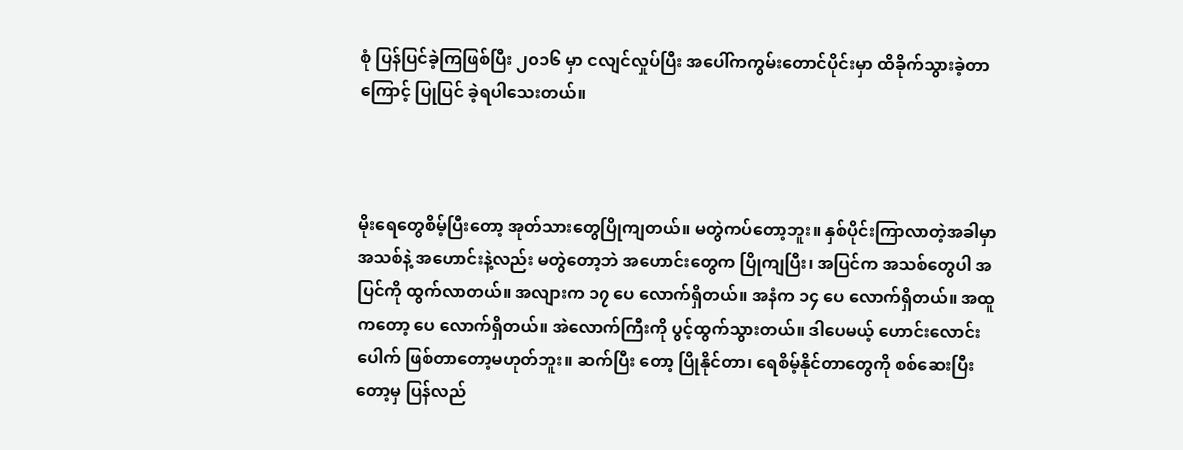စုံ ပြန်ပြင်ခဲ့ကြဖြစ်ပြီး ၂၀၁၆ မှာ ငလျင်လှုပ်ပြီး အပေါ်ကကွမ်းတောင်ပိုင်းမှာ ထိခိုက်သွားခဲ့တာကြောင့် ပြုပြင် ခဲ့ရပါသေးတယ်။



မိုးရေတွေစိမ့်ပြီးတော့ အုတ်သားတွေပြိုကျတယ်။ မတွဲကပ်တော့ဘူး။ နှစ်ပိုင်းကြာလာတဲ့အခါမှာ အသစ်နဲ့ အဟောင်းနဲ့လည်း မတွဲတော့ဘဲ အဟောင်းတွေက ပြိုကျပြီး၊ အပြင်က အသစ်တွေပါ အပြင်ကို ထွက်လာတယ်။ အလျားက ၁၇ ပေ လောက်ရှိတယ်။ အနံက ၁၄ ပေ လောက်ရှိတယ်။ အထူကတော့ ပေ လောက်ရှိတယ်။ အဲလောက်ကြီးကို ပွင့်ထွက်သွားတယ်။ ဒါပေမယ့် ဟောင်းလောင်းပေါက် ဖြစ်တာတော့မဟုတ်ဘူး။ ဆက်ပြီး တော့ ပြိုနိုင်တာ၊ ရေစိမ့်နိုင်တာတွေကို စစ်ဆေးပြီးတော့မှ ပြန်လည်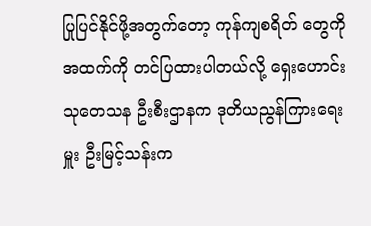ပြုပြင်နိုင်ဖို့အတွက်တော့ ကုန်ကျစရိတ် တွေကို အထက်ကို တင်ပြထားပါတယ်လို့ ရှေးဟောင်းသုတေသန ဦးစီးဌာနက ဒုတိယညွန်ကြားရေးမှူး ဦးမြင့်သန်းက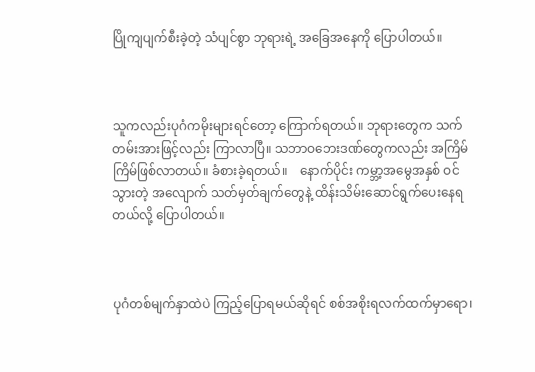ပြိုကျပျက်စီးခဲ့တဲ့ သံပျင်စွာ ဘုရားရဲ့ အခြေအနေကို ပြောပါတယ်။



သူကလည်းပုဂံကမိုးများရင်တော့ ကြောက်ရတယ်။ ဘုရားတွေက သက်တမ်းအားဖြင့်လည်း ကြာလာပြီ။ သဘာဝဘေးဒဏ်တွေကလည်း အကြိမ်ကြိမ်ဖြစ်လာတယ်။ ခံစားခဲ့ရတယ်။    နောက်ပိုင်း ကမ္ဘာ့အမွေအနှစ် ဝင်သွားတဲ့ အလျောက် သတ်မှတ်ချက်တွေနဲ့ ထိန်းသိမ်းဆောင်ရွက်ပေးနေရတယ်လို့ ပြောပါတယ်။



ပုဂံတစ်မျက်နှာထဲပဲ ကြည့်ပြောရမယ်ဆိုရင် စစ်အစိုးရလက်ထက်မှာရော၊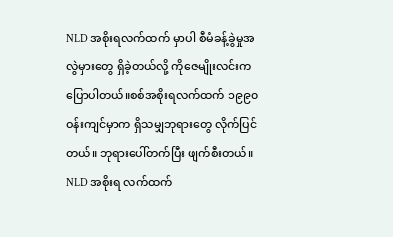NLD အစိုးရလက်ထက် မှာပါ စီမံခန့်ခွဲမှုအလွဲမှားတွေ ရှိခဲ့တယ်လို့ ကိုဇေမျိုးလင်းကပြောပါတယ်။စစ်အစိုးရလက်ထက် ၁၉၉၀ ဝန်းကျင်မှာက ရှိသမျှဘုရားတွေ လိုက်ပြင်တယ်။ ဘုရားပေါ်တက်ပြီး ဖျက်စီးတယ်။ NLD အစိုးရ လက်ထက်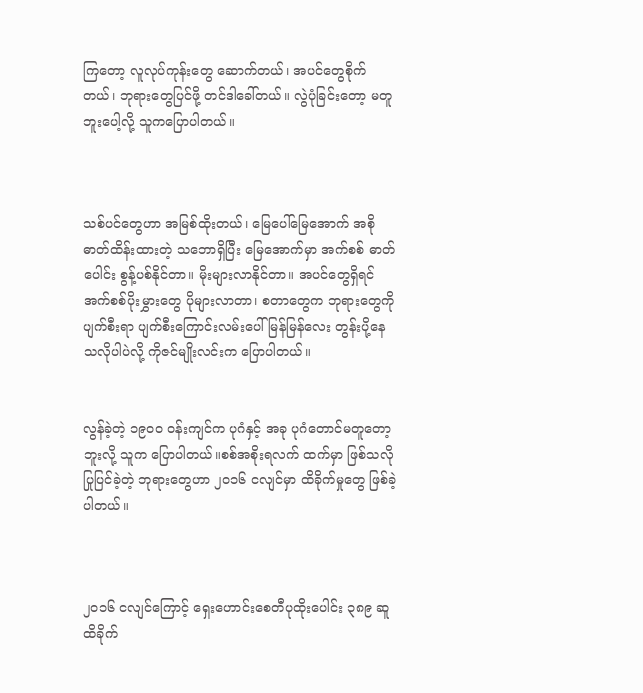ကြတော့ လူလုပ်ကုန်းတွေ ဆောက်တယ်၊ အပင်တွေစိုက်တယ်၊ ဘုရားတွေပြင်ဖို့ တင်ဒါခေါ်တယ်။ လွဲပုံခြင်းတော့ မတူဘူးပေါ့လို့ သူကပြောပါတယ်။



သစ်ပင်တွေဟာ အမြစ်ထိုးတယ်၊ မြေပေါ်မြေအောက် အစိုဓာတ်ထိန်းထားတဲ့ သဘောရှိပြီး မြေအောက်မှာ အက်စစ် ဓာတ်ပေါင်း စွန့်ပစ်နိုင်တာ။ မိုးများလာနိုင်တာ။ အပင်တွေရှိရင် အက်စစ်ပိုးမွှားတွေ ပိုများလာတာ၊ စတာတွေက ဘုရားတွေကို ပျက်စီးရာ ပျက်စီးကြောင်းလမ်းပေါ် မြန်မြန်လေး တွန်းပို့နေသလိုပါပဲလို့ ကိုဇင်မျိုးလင်းက ပြောပါတယ်။


လွန်ခဲ့တဲ့ ၁၉၀၀ ဝန်းကျင်က ပုဂံနှင့် အခု ပုဂံတောင်မတူတော့ဘူးလို့ သူက ပြောပါတယ်။စစ်အစိုးရလက် ထက်မှာ ဖြစ်သလိုပြုပြင်ခဲ့တဲ့ ဘုရားတွေဟာ ၂၀၁၆ ငလျင်မှာ ထိခိုက်မှုတွေ ဖြစ်ခဲ့ပါတယ်။



၂၀၁၆ ငလျင်ကြောင့် ရှေးဟောင်းစေတီပုထိုးပေါင်း ၃၈၉ ဆူ ထိခိုက်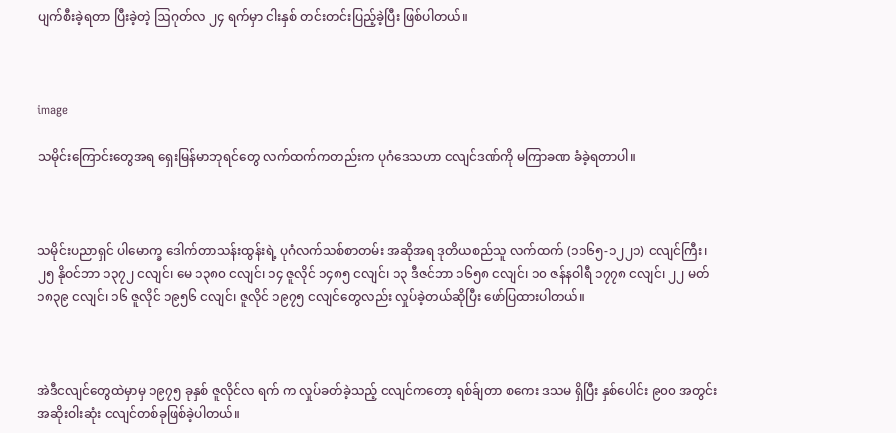ပျက်စီးခဲ့ရတာ ပြီးခဲ့တဲ့ ဩဂုတ်လ ၂၄ ရက်မှာ ငါးနှစ် တင်းတင်းပြည့်ခဲ့ပြီး ဖြစ်ပါတယ်။



image

သမိုင်းကြောင်းတွေအရ ရှေးမြန်မာဘုရင်တွေ လက်ထက်ကတည်းက ပုဂံဒေသဟာ ငလျင်ဒဏ်ကို မကြာခဏ ခံခဲ့ရတာပါ။



သမိုင်းပညာရှင် ပါမောက္ခ ဒေါက်တာသန်းထွန်းရဲ့ ပုဂံလက်သစ်စာတမ်း အဆိုအရ ဒုတိယစည်သူ လက်ထက် (၁၁၆၅-၁၂၂၁) ငလျင်ကြီး၊ ၂၅ နိုဝင်ဘာ ၁၃၇၂ ငလျင်၊ မေ ၁၃၈၀ ငလျင်၊ ၁၄ ဇူလိုင် ၁၄၈၅ ငလျင်၊ ၁၃ ဒီဇင်ဘာ ၁၆၅၈ ငလျင်၊ ၁၀ ဇန်နဝါရီ ၁၇၇၈ ငလျင်၊ ၂၂ မတ် ၁၈၃၉ ငလျင်၊ ၁၆ ဇူလိုင် ၁၉၅၆ ငလျင်၊ ဇူလိုင် ၁၉၇၅ ငလျင်တွေလည်း လှုပ်ခဲ့တယ်ဆိုပြီး ဖော်ပြထားပါတယ်။



အဲဒီငလျင်တွေထဲမှာမှ ၁၉၇၅ ခုနှစ် ဇူလိုင်လ ရက် က လှုပ်ခတ်ခဲ့သည့် ငလျင်ကတော့ ရစ်ခ်ျတာ စကေး ဒသမ ရှိပြီး နှစ်ပေါင်း ၉၀၀ အတွင်း အဆိုးဝါးဆုံး ငလျင်တစ်ခုဖြစ်ခဲ့ပါတယ်။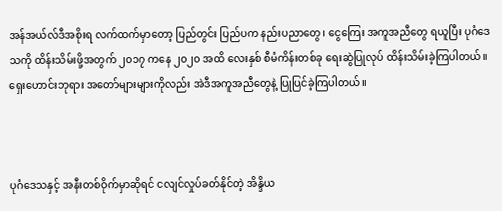အန်အယ်လ်ဒီအစိုးရ လက်ထက်မှာတော့ ပြည်တွင်း ပြည်ပက နည်းပညာတွေ၊ ငွေကြေး အကူအညီတွေ ရယူပြီး ပုဂံဒေသကို ထိန်းသိမ်းဖို့အတွက် ၂၀၁၇ ကနေ ၂၀၂၀ အထိ လေးနှစ် စီမံကိန်းတစ်ခု ရေးဆွဲပြုလုပ် ထိန်းသိမ်းခဲ့ကြပါတယ်။ ရှေးဟောင်းဘုရား အတော်များများကိုလည်း အဲဒီအကူအညီတွေနဲ့ ပြုပြင်ခဲ့ကြပါတယ်။



ပုဂံဒေသနှင့် အနီးတစ်ဝိုက်မှာဆိုရင် ငလျင်လှုပ်ခတ်နိုင်တဲ့ အိန္ဒိယ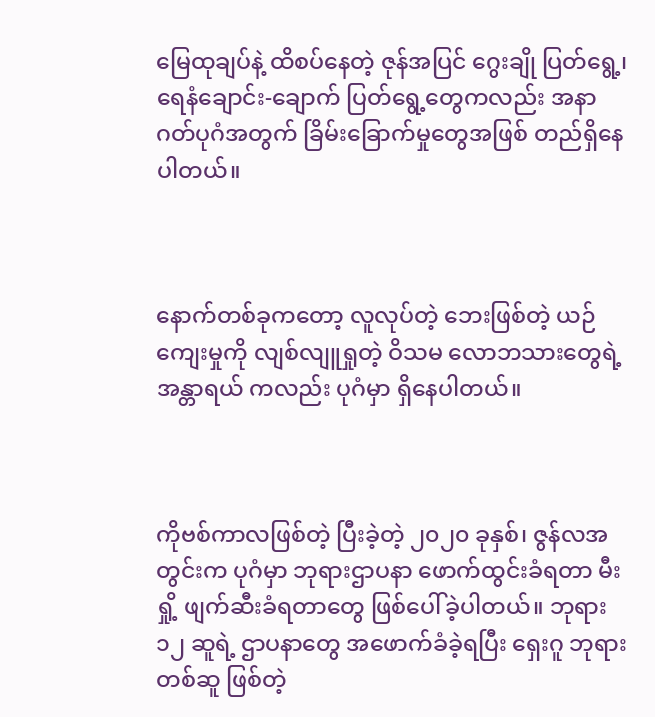မြေထုချပ်နဲ့ ထိစပ်နေတဲ့ ဇုန်အပြင် ဂွေးချို ပြတ်ရွေ့၊ ရေနံချောင်း-ချောက် ပြတ်ရွေ့တွေကလည်း အနာဂတ်ပုဂံအတွက် ခြိမ်းခြောက်မှုတွေအဖြစ် တည်ရှိနေပါတယ်။



နောက်တစ်ခုကတော့ လူလုပ်တဲ့ ဘေးဖြစ်တဲ့ ယဉ်ကျေးမှုကို လျစ်လျူရှုတဲ့ ဝိသမ လောဘသားတွေရဲ့ အန္တာရယ် ကလည်း ပုဂံမှာ ရှိနေပါတယ်။



ကိုဗစ်ကာလဖြစ်တဲ့ ပြီးခဲ့တဲ့ ၂၀၂၀ ခုနှစ်၊ ဇွန်လအတွင်းက ပုဂံမှာ ဘုရားဌာပနာ ဖောက်ထွင်းခံရတာ မီးရှို့ ဖျက်ဆီးခံရတာတွေ ဖြစ်ပေါ်ခဲ့ပါတယ်။ ဘုရား ၁၂ ဆူရဲ့ ဌာပနာတွေ အဖောက်ခံခဲ့ရပြီး ရှေးဂူ ဘုရားတစ်ဆူ ဖြစ်တဲ့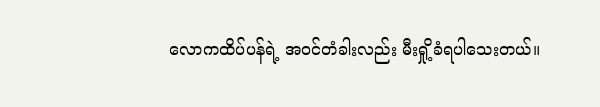လောကထိပ်ပန်ရဲ့ အဝင်တံခါးလည်း မီးရှို့ခံရပါသေးတယ်။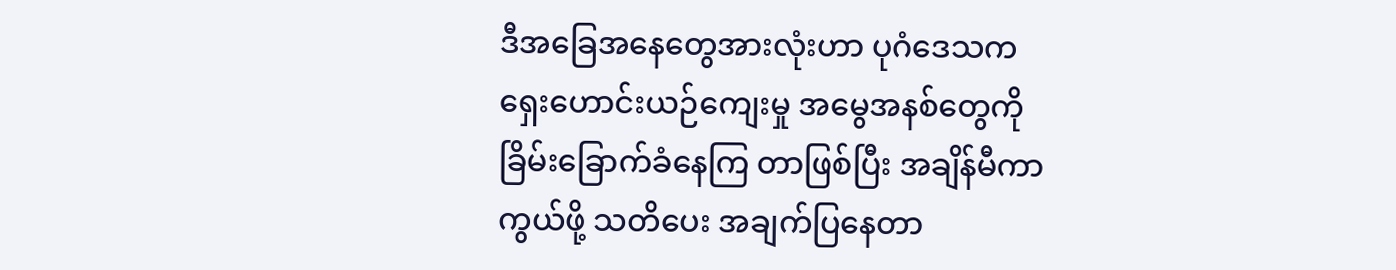ဒီအခြေအနေတွေအားလုံးဟာ ပုဂံဒေသက ရှေးဟောင်းယဉ်ကျေးမှု အမွေအနစ်တွေကို ခြိမ်းခြောက်ခံနေကြ တာဖြစ်ပြီး အချိန်မီကာကွယ်ဖို့ သတိပေး အချက်ပြနေတာ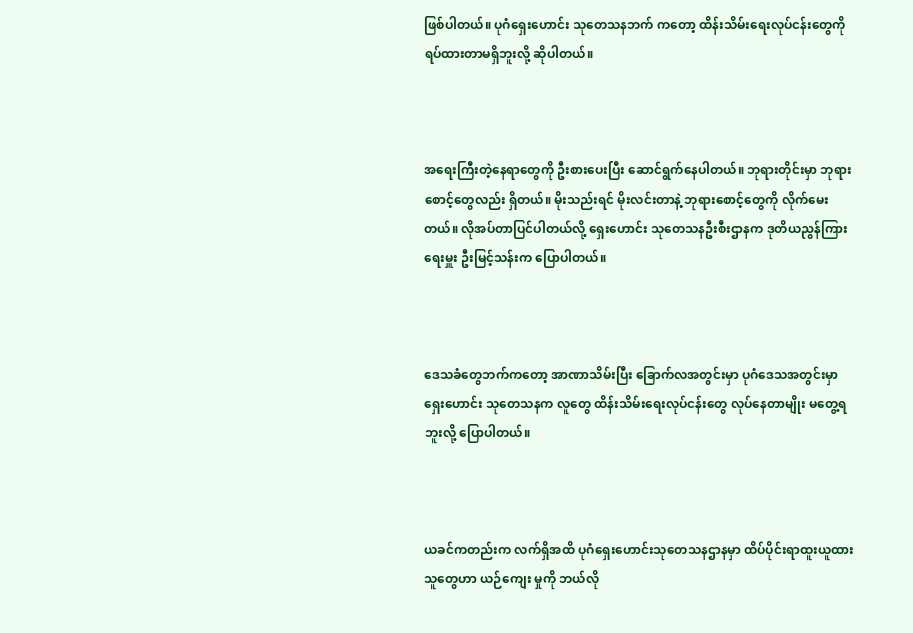ဖြစ်ပါတယ်။ ပုဂံရှေးဟောင်း သုတေသနဘက် ကတော့ ထိန်းသိမ်းရေးလုပ်ငန်းတွေကို ရပ်ထားတာမရှိဘူးလို့ ဆိုပါတယ်။



အရေးကြီးတဲ့နေရာတွေကို ဦးစားပေးပြီး ဆောင်ရွက်နေပါတယ်။ ဘုရားတိုင်းမှာ ဘုရားစောင့်တွေလည်း ရှိတယ်။ မိုးသည်းရင် မိုးလင်းတာနဲ့ ဘုရားစောင့်တွေကို လိုက်မေးတယ်။ လိုအပ်တာပြင်ပါတယ်လို့ ရှေးဟောင်း သုတေသနဦးစီးဌာနက ဒုတိယညွန်ကြားရေးမှူး ဦးမြင့်သန်းက ပြောပါတယ်။



ဒေသခံတွေဘက်ကတော့ အာဏာသိမ်းပြီး ခြောက်လအတွင်းမှာ ပုဂံဒေသအတွင်းမှာ ရှေးဟောင်း သုတေသနက လူတွေ ထိန်းသိမ်းရေးလုပ်ငန်းတွေ လုပ်နေတာမျိုး မတွေ့ရဘူးလို့ ပြောပါတယ်။



ယခင်ကတည်းက လက်ရှိအထိ ပုဂံရှေးဟောင်းသုတေသနဌာနမှာ ထိပ်ပိုင်းရာထူးယူထားသူတွေဟာ ယဉ်ကျေး မှုကို ဘယ်လို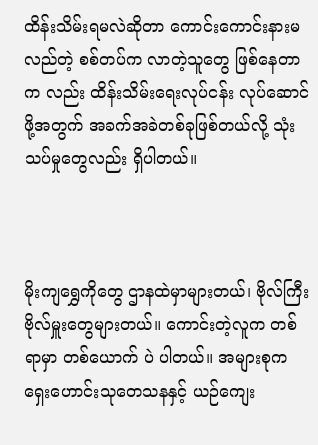ထိန်းသိမ်းရမလဲဆိုတာ ကောင်းကောင်းနားမလည်တဲ့ စစ်တပ်က လာတဲ့သူတွေ ဖြစ်နေတာက လည်း ထိန်းသိမ်းရေးလုပ်ငန်း လုပ်ဆောင်ဖို့အတွက် အခက်အခဲတစ်ခုဖြစ်တယ်လို့ သုံးသပ်မှုတွေလည်း ရှိပါတယ်။



မိုးကျရွှေကိုတွေ ဌာနထဲမှာများတယ်၊ ဗိုလ်ကြီး ဗိုလ်မှူးတွေများတယ်။ ကောင်းတဲ့လူက တစ်ရာမှာ တစ်ယောက် ပဲ ပါတယ်။ အများစုက ရှေးဟောင်းသုတေသနနှင့် ယဉ်ကျေး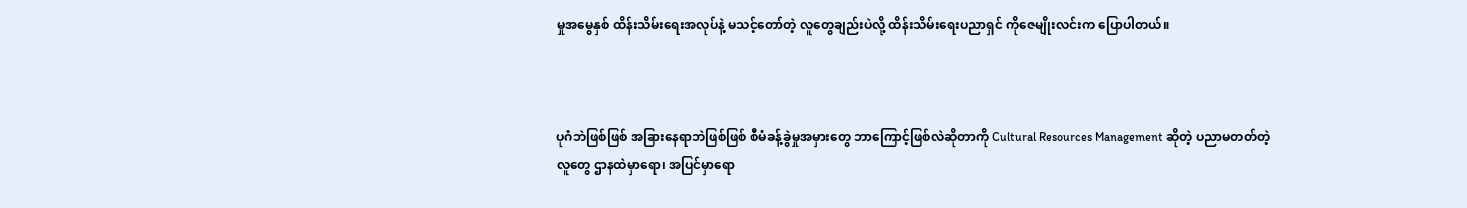မှုအမွေနှစ် ထိန်းသိမ်းရေးအလုပ်နဲ့ မသင့်တော်တဲ့ လူတွေချည်းပဲလို့ ထိန်းသိမ်းရေးပညာရှင် ကိုဇေမျိုးလင်းက ပြောပါတယ်။



ပုဂံဘဲဖြစ်ဖြစ် အခြားနေရာဘဲဖြစ်ဖြစ် စီမံခန့်ခွဲမှုအမှားတွေ ဘာကြောင့်ဖြစ်လဲဆိုတာကို Cultural Resources Management ဆိုတဲ့ ပညာမတတ်တဲ့လူတွေ ဌာနထဲမှာရော၊ အပြင်မှာရော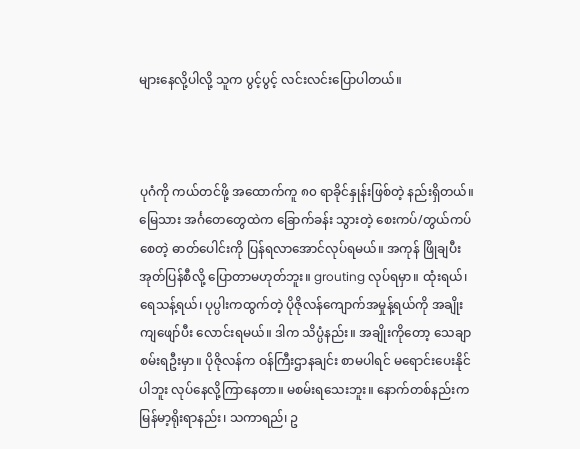များနေလို့ပါလို့ သူက ပွင့်ပွင့် လင်းလင်းပြောပါတယ်။



ပုဂံကို ကယ်တင်ဖို့ အထောက်ကူ ၈၀ ရာခိုင်နှုန်းဖြစ်တဲ့ နည်းရှိတယ်။ မြေသား အင်္ဂတေတွေထဲက ခြောက်ခန်း သွားတဲ့ စေးကပ်/တွယ်ကပ်စေတဲ့ ဓာတ်ပေါင်းကို ပြန်ရလာအောင်လုပ်ရမယ်။ အကုန် ဖြိုချပီး အုတ်ပြန်စီလို့ ပြောတာမဟုတ်ဘူး။ grouting လုပ်ရမှာ။ ထုံးရယ်၊ ရေသန့်ရယ်၊ ပုပ္ပါးကထွက်တဲ့ ပိုဇိုလန်ကျောက်အမှုန့်ရယ်ကို အချိုးကျဖျော်ပီး လောင်းရမယ်။ ဒါက သိပ္ပံနည်း။ အချိုးကိုတော့ သေချာစမ်းရဦးမှာ။ ပိုဇိုလန်က ဝန်ကြီးဌာနချင်း စာမပါရင် မရောင်းပေးနိုင်ပါဘူး လုပ်နေလို့ကြာနေတာ။ မစမ်းရသေးဘူး။ နောက်တစ်နည်းက မြန်မာ့ရိုးရာနည်း၊ သကာရည်၊ ဥ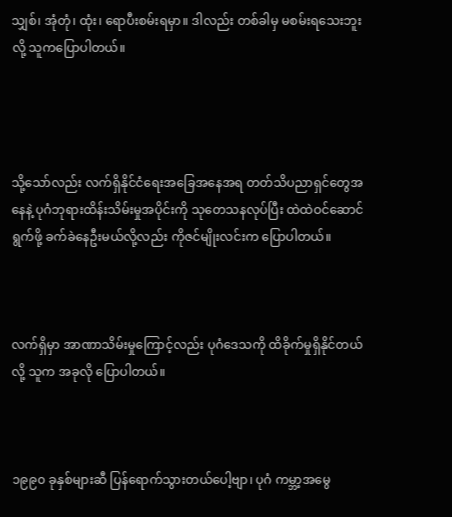သျှစ်၊ အုံတုံ၊ ထုံး၊ ရောပီးစမ်းရမှာ။ ဒါလည်း တစ်ခါမှ မစမ်းရသေးဘူးလို့ သူကပြောပါတယ်။




သို့သော်လည်း လက်ရှိနိုင်ငံရေးအခြေအနေအရ တတ်သိပညာရှင်တွေအနေနဲ့ ပုဂံဘုရားထိန်းသိမ်းမှုအပိုင်းကို သုတေသနလုပ်ပြီး ထဲထဲဝင်ဆောင်ရွက်ဖို့ ခက်ခဲနေဦးမယ်လို့လည်း ကိုဇင်မျိုးလင်းက ပြောပါတယ်။



လက်ရှိမှာ အာဏာသိမ်းမှုကြောင့်လည်း ပုဂံဒေသကို ထိခိုက်မှုရှိနိုင်တယ်လို့ သူက အခုလို ပြောပါတယ်။



၁၉၉၀ ခုနှစ်များဆီ ပြန်ရောက်သွားတယ်ပေါ့ဗျာ၊ ပုဂံ ကမ္ဘာ့အမွေ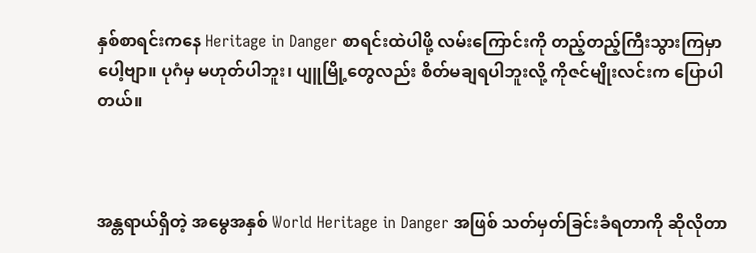နှစ်စာရင်းကနေ Heritage in Danger စာရင်းထဲပါဖို့ လမ်းကြောင်းကို တည့်တည့်ကြီးသွားကြမှာပေါ့ဗျာ။ ပုဂံမှ မဟုတ်ပါဘူး၊ ပျူမြို့တွေလည်း စိတ်မချရပါဘူးလို့ ကိုဇင်မျိုးလင်းက ပြောပါတယ်။



အန္တရာယ်ရှိတဲ့ အမွေအနှစ် World Heritage in Danger အဖြစ် သတ်မှတ်ခြင်းခံရတာကို ဆိုလိုတာ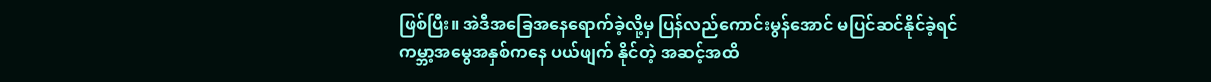ဖြစ်ပြီး။ အဲဒီအခြေအနေရောက်ခဲ့လို့မှ ပြန်လည်ကောင်းမွန်အောင် မပြင်ဆင်နိုင်ခဲ့ရင် ကမ္ဘာ့အမွေအနှစ်ကနေ ပယ်ဖျက် နိုင်တဲ့ အဆင့်အထိ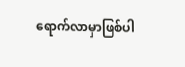ရောက်လာမှာဖြစ်ပါ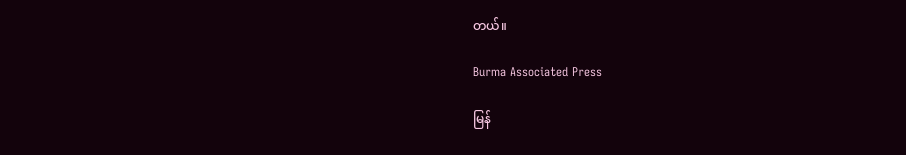တယ်။

Burma Associated Press

မြန်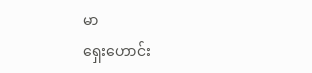မာ
ရှေးဟောင်း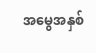အမွေအနှစ်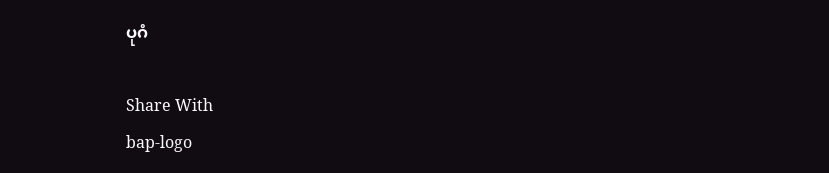ပုဂံ

Share With
bap-logo